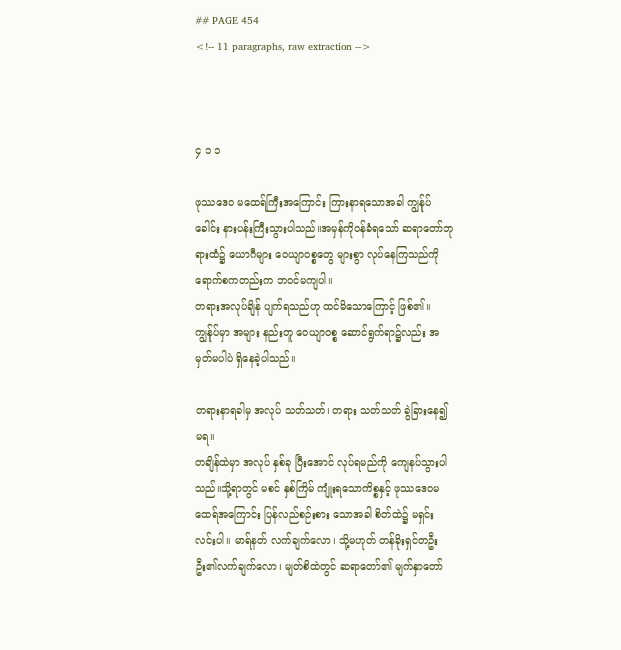## PAGE 454
<!-- 11 paragraphs, raw extraction -->



၄ ၁ ၁

ဖုဿဒေဝ မထေရ်ကြီးအကြောင်း ကြားနာရသောအခါ ကျွန်ုပ် ခေါင်း နားပန်းကြီးသွားပါသည်။အမှန်ကိုဝန်ခံရသော် ဆရာတော်ဘုရားထံ၌ ယောဂီများ ဝေယျာဝစ္စတွေ များစွာ လုပ်နေကြသည်ကို ရောက်စကတည်းက ဘဝင်မကျပါ။
တရားအလုပ်ချိန် ပျက်ရသည်ဟု ထင်မိသောကြောင့် ဖြစ်၏။ ကျွန်ုပ်မှာ အများ နည်းတူ ဝေယျာဝစ္စ ဆောင်ရွက်ရာ၌လည်း အမှတ်မပါပဲ ရှိနေခဲ့ပါသည်။

တရားနာရခါမှ အလုပ် သတ်သတ်၊ တရား သတ်သတ် ခွဲခြားနေ၍ မရ။
တချိန်ထဲမှာ အလုပ် နှစ်ခု ပြီးအောင် လုပ်ရမည်ကို ကျေနပ်သွားပါသည်။သို့ရာတွင် မစင် နှစ်ကြိမ် ကျုံးရသောကိစ္စနှင့် ဖုဿဒေဝမထေရ်အကြောင်း ပြန်လည်စဉ်းစား သောအခါ စိတ်ထဲ၌ မရှင်းလင်းပါ။ မာရ်နတ် လက်ချက်လော၊ သို့မဟုတ် တန်ခိုးရှင်တဦးဦး၏လက်ချက်လော၊ မျတ်စိထဲတွင် ဆရာတော်၏ မျက်နှာတော်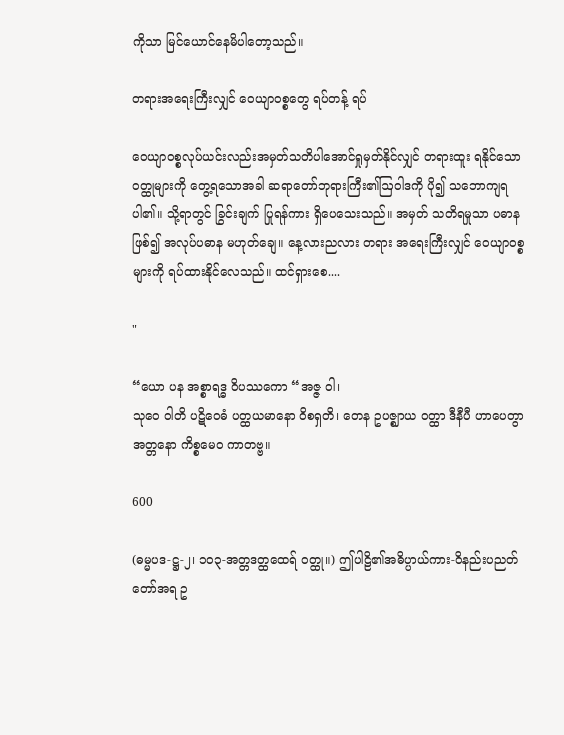ကိုသာ မြင်ယောင်နေမိပါတော့သည်။

တရားအရေးကြီးလျှင် ဝေယျာဝစ္စတွေ ရပ်တန့် ရပ်

ဝေယျာဝစ္စလုပ်ယင်းလည်းအမှတ်သတိပါအောင်ရှုမှတ်နိုင်လျှင် တရားထူး ရနိုင်သောဝတ္ထုများကို တွေ့ရသောအခါ ဆရာတော်ဘုရားကြီး၏ဩဝါဒကို ပို၍ သဘောကျရပါ၏။ သို့ရာတွင် ခြွင်းချက် ပြုရန်ကား ရှိပေသေးသည်။ အမှတ် သတိရမှုသာ ပဓာန ဖြစ်၍ အလုပ်ပဓာန မဟုတ်ချေ။ နေ့လားညလား တရား အရေးကြီးလျှင် ဝေယျာဝစ္စများကို ရပ်ထားနိုင်လေသည်။ ထင်ရှားစေ....

"

“ယော ပန အစ္စာရဒ္ဓ ဝိပဿကော “အဇ္ဇ ဝါ၊
သုဝေ ဝါတိ ပဋိဝေဓံ ပတ္ထယမာနော ဝိစရှတိ၊ တေန ဥပဇ္ဈာယ ဝတ္ထာ ဒီနီပီ ဟာပေတွာ အတ္တနော ကိစ္စမေဝ ကာတဗ္ဗ။

600

(ဓမ္မပဒ-ဋ္ဌ-၂၊ ၁ဝ၃-အတ္တဒတ္ထထေရ် ဝတ္ထု။) ဤပါဠိ၏အဓိပ္ပာယ်ကား-ဝိနည်းပညတ်တော်အရ ဥ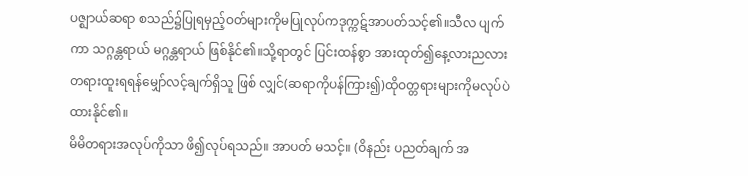ပဇ္ဈာယ်ဆရာ စသည်၌ပြုရမှည့်ဝတ်များကိုမပြုလုပ်ကဒုက္ကဋ်အာပတ်သင့်၏။သီလ ပျက်ကာ သဂ္ဂန္တရာယ် မဂ္ဂန္တရာယ် ဖြစ်နိုင်၏။သို့ရာတွင် ပြင်းထန်စွာ အားထုတ်၍နေ့လားညလားတရားထူးရရန်မျှော်လင့်ချက်ရှိသူ ဖြစ် လျှင်(ဆရာကိုပန်ကြား၍)ထိုဝတ္တရားများကိုမလုပ်ပဲ ထားနိုင်၏။
မိမိတရားအလုပ်ကိုသာ ဖိ၍လုပ်ရသည်။ အာပတ် မသင့်။ (ဝိနည်း ပညတ်ချက် အ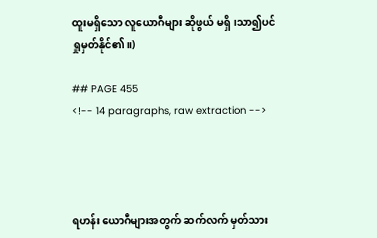ထူးမရှိသော လူယောဂီများ ဆိုဖွယ် မရှိ၊သာ၍ပင် ရှုမှတ်နိုင်၏။)

## PAGE 455
<!-- 14 paragraphs, raw extraction -->




ရဟန်း ယောဂီများအတွက် ဆက်လက် မှတ်သား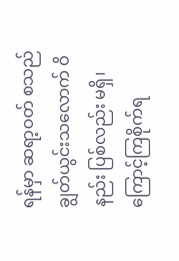ရန်မှာ ဆရာ့ဝတ် စသည် ချွတ်ယွင်းသလောက် ဝိနည်း ပြစ်လည်း မရှိ၊ ကြောင့်ကြစိုက်ရ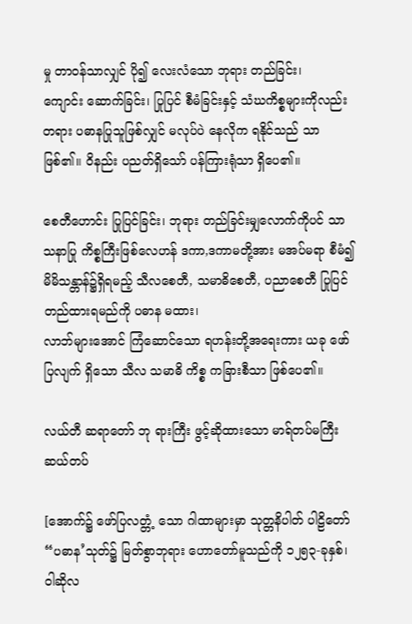မှု တာဝန်သာလျှင် ပို၍ လေးလံသော ဘုရား တည်ခြင်း၊
ကျောင်း ဆောက်ခြင်း၊ ပြုပြင် စီမံခြင်းနှင့် သံဃကိစ္စများကိုလည်း တရား ပဓာနပြုသူဖြစ်လျှင် မလုပ်ပဲ နေလိုက ရနိုင်သည် သာ ဖြစ်၏။ ဝိနည်း ပညတ်ရှိသော် ပန်ကြားရုံသာ ရှိပေ၏။

စေတီဟောင်း ပြုပြင်ခြင်း၊ ဘုရား တည်ခြင်းမျှလောက်ကိုပင် သာသနာပြု ကိစ္စကြီးဖြစ်လေဟန် ဒကာ,ဒကာမတို့အား မအပ်မရာ စီမံ၍ မိမိသန္တာန်၌ရှိရမည့် သီလစေတီ, သမာဓိစေတီ, ပညာစေတီ ပြုပြင် တည်ထားရမည်ကို ပဓာန မထား၊
လာဘ်များအောင် ကြံဆောင်သော ရဟန်းတို့အရေးကား ယခု ဖော်ပြလျက် ရှိသော သီလ သမာဓိ ကိစ္စ ကခြားစီသာ ဖြစ်ပေ၏။

လယ်တီ ဆရာတော် ဘု ရားကြီး ဖွင့်ဆိုထားသော မာရ်တပ်မကြီး ဆယ်တပ်

[အောက်၌ ဖော်ပြလတ္တံ့ သော ဂါထာများမှာ သုတ္တနိပါတ် ပါဠိတော် “ပဓာန’သုတ်၌ မြတ်စွာဘုရား ဟောတော်မူသည်ကို ၁၂၅၃-ခုနှစ်၊
ဝါဆိုလ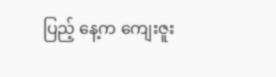ပြည့် နေ့က ကျေးဇူး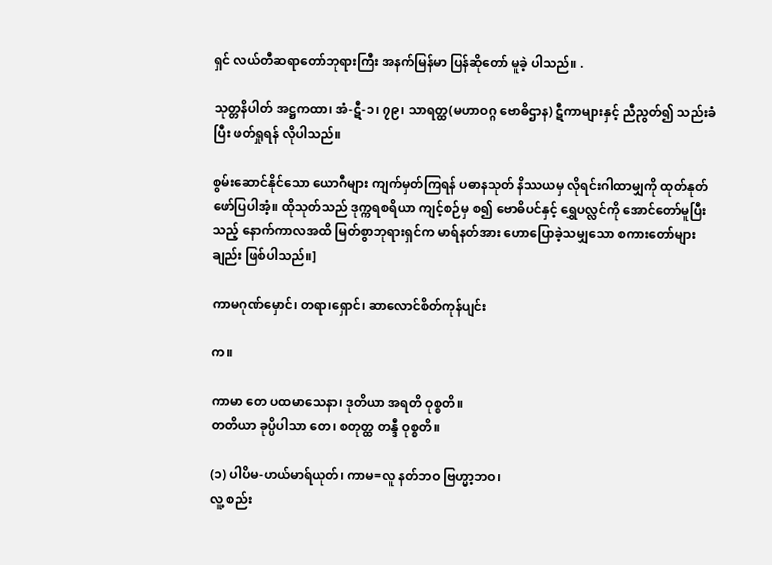ရှင် လယ်တီဆရာတော်ဘုရားကြီး အနက်မြန်မာ ပြန်ဆိုတော် မူခဲ့ ပါသည်။ .

သုတ္တနိပါတ် အဋ္ဌကထာ၊ အံ-ဋီ-၁၊ ၇၉၊ သာရတ္ထ(မဟာဝဂ္ဂ ဗောဓိဌာန) ဋီကာများနှင့် ညီညွတ်၍ သည်းခံပြီး ဖတ်ရှုရန် လိုပါသည်။

စွမ်းဆောင်နိုင်သော ယောဂီများ ကျက်မှတ်ကြရန် ပဓာနသုတ် နိဿယမှ လိုရင်းဂါထာမျှကို ထုတ်နုတ်ဖော်ပြပါအံ့။ ထိုသုတ်သည် ဒုက္ကရစရိယာ ကျင့်စဉ်မှ စ၍ ဗောဓိပင်နှင့် ရွှေပလ္လင်ကို အောင်တော်မူပြီးသည့် နောက်ကာလအထိ မြတ်စွာဘုရားရှင်က မာရ်နတ်အား ဟောပြောခဲ့သမျှသော စကားတော်များ ချည်း ဖြစ်ပါသည်။]

ကာမဂုဏ်မှောင်၊ တရာ၊ရှောင်၊ ဆာလောင်စိတ်ကုန်ပျင်း

က။

ကာမာ တေ ပထမာသေနာ၊ ဒုတိယာ အရတိ ဝုစ္စတိ။
တတိယာ ခုပ္ပိပါသာ တေ၊ စတုတ္ထ တန္ဒီ ဝုစ္စတိ။

(၁) ပါပိမ-ဟယ်မာရ်ယုတ်၊ ကာမ=လူ နတ်ဘဝ ဗြဟ္မာ့ဘဝ၊
လူ့ စည်း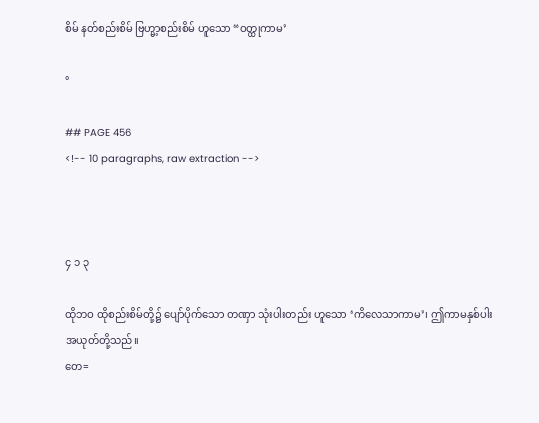စိမ် နတ်စည်းစိမ် ဗြဟ္မာ့စည်းစိမ် ဟူသော “ဝတ္ထုကာမ’

°

## PAGE 456
<!-- 10 paragraphs, raw extraction -->



၄ ၁ ၃

ထိုဘဝ ထိုစည်းစိမ်တို့၌ ပျော်ပိုက်သော တဏှာ သုံးပါးတည်း ဟူသော ‘ကိလေသာကာမ’၊ ဤကာမနှစ်ပါး အယုတ်တို့သည်။
တေ=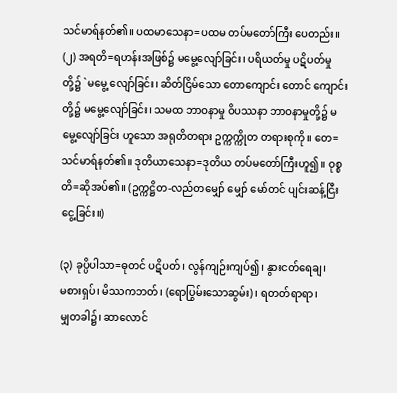သင်မာရ်နတ်၏။ ပထမာသေနာ=ပထမ တပ်မတော်ကြီး ပေတည်း။
(၂) အရတိ=ရဟန်းအဖြစ်၌ မမွေ့လျော်ခြင်း၊ ပရိယတ်မှု ပဋိပတ်မှု တို့၌ `မမွေ့ လျော်ခြင်း၊ ဆိတ်ငြိမ်သော တောကျောင်း တောင် ကျောင်းတို့၌ မမွေ့လျော်ခြင်း၊ သမထ ဘာဝနာမှု ဝိပဿနာ ဘာဝနာမှုတို့၌ မမွေ့လျော်ခြင်း ဟူသော အရုတိတရား ဥက္ကက္ကိုတ တရားစုကို။ တေ=သင်မာရ်နတ်၏။ ဒုတိယာသေနာ=ဒုတိယ တပ်မတော်ကြီးဟူ၍။ ဝုစ္စတိ=ဆိုအပ်၏။ (ဥက္ကဋ္ဌိတ-လည်တမျှော် မျှော် မော်တင် ပျင်းဆန့်ငြီးငွေ့ခြင်း။)

(၃) ခုပ္ပိပါသာ=ဓုတင် ပဋိပတ်၊ လွန်ကျဉ်းကျပ်၍၊ နွားငတ်ရေချ၊
မစားရှပ်၊ မိဿကဘတ်၊ (ရောပြွမ်းသောဆွမ်း)၊ ရတတ်ရာရာ၊
မျှတခါ၌၊ ဆာလောင်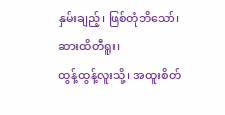နှမ်းချည့်၊ ဖြစ်တုံဘိသော်၊ ဆားထိတီရူး၊
ထွန့်ထွန့်လူးသို့၊ အထူးစိတ်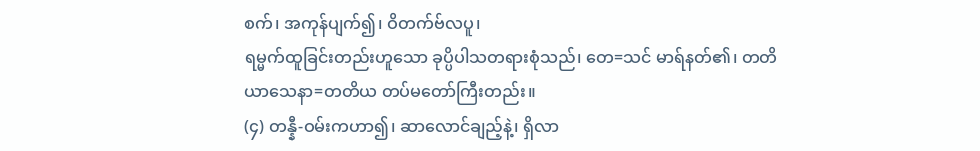စက်၊ အကုန်ပျက်၍၊ ဝိတက်ဗ်လပူ၊
ရမ္မက်ထူခြင်းတည်းဟူသော ခုပ္ပိပါသတရားစုံသည်၊ တေ=သင် မာရ်နတ်၏၊ တတိယာသေနာ=တတိယ တပ်မတော်ကြီးတည်း။
(၄) တန္နီ-ဝမ်းကဟာ၍၊ ဆာလောင်ချည့်နဲ့၊ ရှိလာ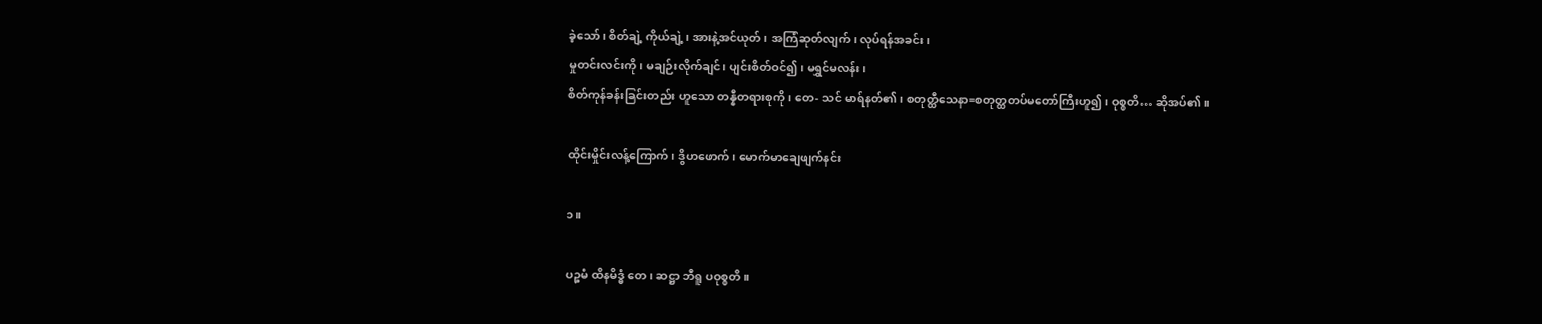ခဲ့သော်၊ စိတ်ချဲ့ ကိုယ်ချဲ့၊ အားနဲ့အင်ယုတ်၊ အကြံဆုတ်လျက်၊ လုပ်ရန်အခင်း၊
မှုတင်းလင်းကို၊ မချဉ်းလိုက်ချင်၊ ပျင်းစိတ်ဝင်၍၊ မရွှင်မလန်း၊
စိတ်ကုန်ခန်းခြင်းတည်း ဟူသော တန္နီတရားစုကို၊ တေ- သင် မာရ်နတ်၏၊ စတုတ္ထီသေနာ=စတုတ္ထတပ်မတော်ကြီးဟူ၍၊ ဝုစ္စတိ… ဆိုအပ်၏။

ထိုင်းမှိုင်းလန့်ကြောက်၊ ဒွိဟဖောက်၊ မောက်မာချေဖျက်နင်း

၁။

ပဉ္စမံ ထိနမိဒ္ဓံ တေ၊ ဆဋ္ဌာ ဘီရူ ပဝုစ္စတိ။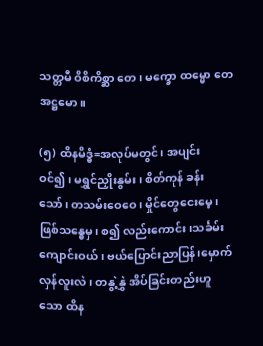သတ္တမီ ဝိစိကိစ္ဆာ တေ၊ မက္ခော ထမ္မော တေ အဋ္ဌမော။

(၅) ထိနမိဒ္ဓံ=အလုပ်မတွင်၊ အပျင်းဝင်၍၊ မရွှင်ညှိုးနွမ်း၊ စိတ်ကုန် ခန်းသော်၊ တသမ်းဝေဝေ၊ မှိုင်တွေငေးမေ့၊ ဖြစ်သန္ဓေမှ၊ စ၍ လည်းကောင်း၊သင်္ခမ်းကျောင်းဝယ်၊ ဗယ်ပြောင်းညာပြန်၊မှောက် လှန်လူးလဲ၊ တနွဲ့နွှဲ အိပ်ခြင်းတည်းဟူသော ထိန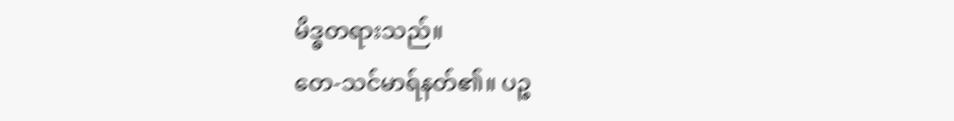မိဒ္ဓတရားသည်။
တေ-သင်မာရ်နတ်၏။ ပဉ္စ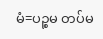မံ=ပဉ္စမ တပ်မ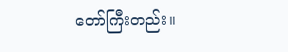တော်ကြီးတည်း။